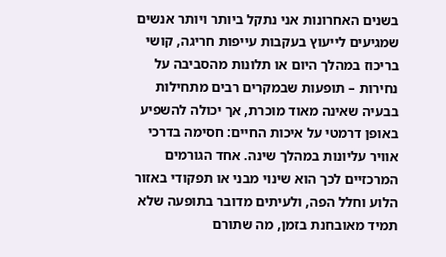בשנים האחרונות אני נתקל ביותר ויותר אנשים שמגיעים לייעוץ בעקבות עייפות חריגה, קושי בריכוז במהלך היום או תלונות מהסביבה על נחירות – תופעות שבמקרים רבים מתחילות בבעיה שאינה מאוד מוכרת, אך יכולה להשפיע באופן דרמטי על איכות החיים: חסימה בדרכי אוויר עליונות במהלך שינה. אחד הגורמים המרכזיים לכך הוא שינוי מבני או תפקודי באזור הלוע וחלל הפה, ולעיתים מדובר בתופעה שלא תמיד מאובחנת בזמן, מה שתורם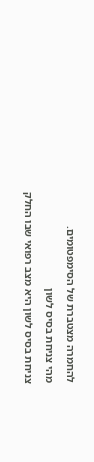להחמרה מצטברת של הסימפטומים.
מהי צניחת בסיס לשון
צניחת בסיס לשון היא מצב רפואי שבו החלק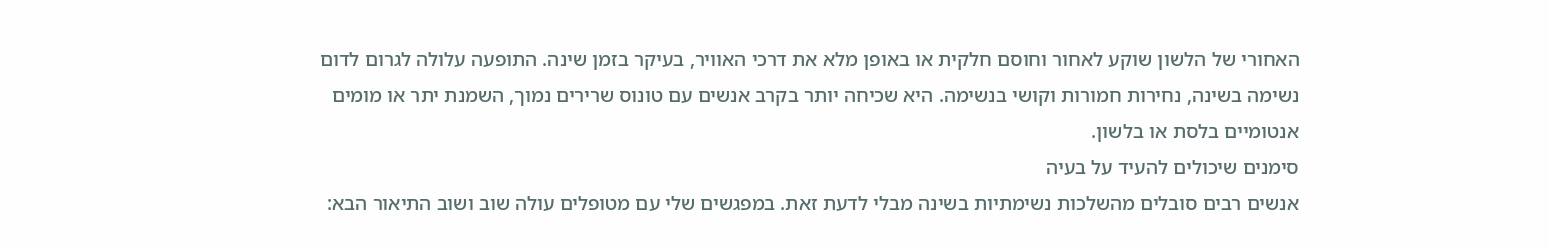האחורי של הלשון שוקע לאחור וחוסם חלקית או באופן מלא את דרכי האוויר, בעיקר בזמן שינה. התופעה עלולה לגרום לדום נשימה בשינה, נחירות חמורות וקושי בנשימה. היא שכיחה יותר בקרב אנשים עם טונוס שרירים נמוך, השמנת יתר או מומים אנטומיים בלסת או בלשון.
סימנים שיכולים להעיד על בעיה
אנשים רבים סובלים מהשלכות נשימתיות בשינה מבלי לדעת זאת. במפגשים שלי עם מטופלים עולה שוב ושוב התיאור הבא: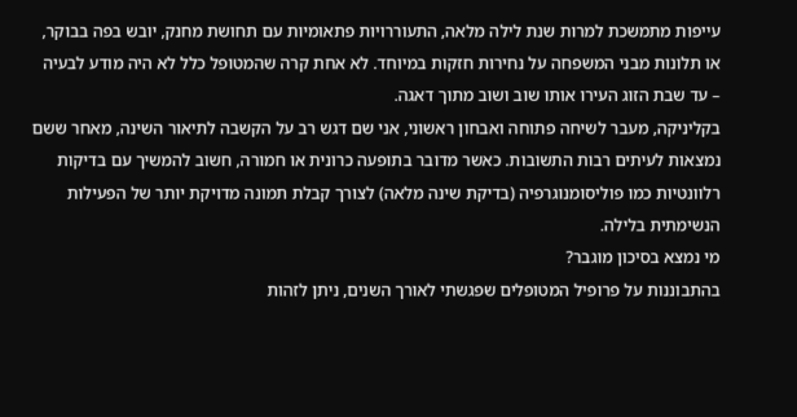עייפות מתמשכת למרות שנת לילה מלאה, התעוררויות פתאומיות עם תחושת מחנק, יובש בפה בבוקר, או תלונות מבני המשפחה על נחירות חזקות במיוחד. לא אחת קרה שהמטופל כלל לא היה מודע לבעיה – עד שבת הזוג העירו אותו שוב ושוב מתוך דאגה.
בקליניקה, מעבר לשיחה פתוחה ואבחון ראשוני, אני שם דגש רב על הקשבה לתיאור השינה, מאחר ששם נמצאות לעיתים רבות התשובות. כאשר מדובר בתופעה כרונית או חמורה, חשוב להמשיך עם בדיקות רלוונטיות כמו פוליסומנוגרפיה (בדיקת שינה מלאה) לצורך קבלת תמונה מדויקת יותר של הפעילות הנשימתית בלילה.
מי נמצא בסיכון מוגבר?
בהתבוננות על פרופיל המטופלים שפגשתי לאורך השנים, ניתן לזהות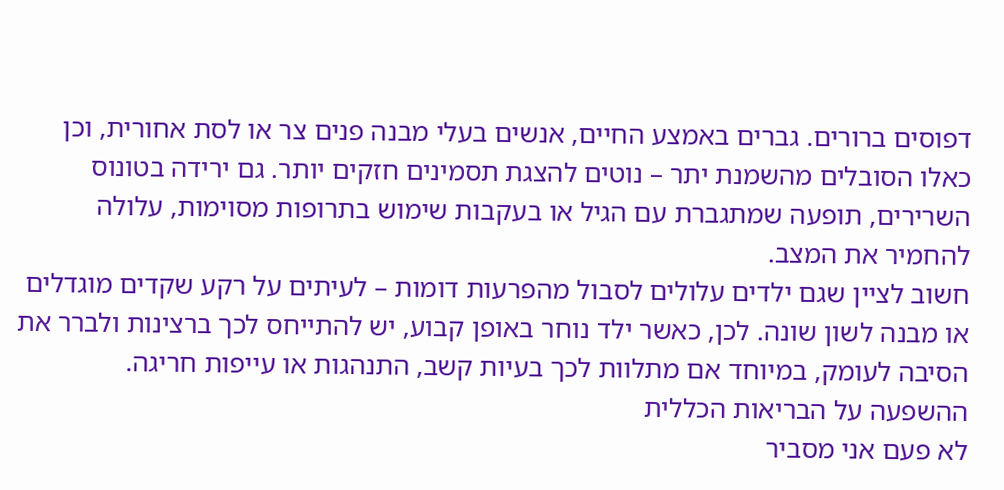דפוסים ברורים. גברים באמצע החיים, אנשים בעלי מבנה פנים צר או לסת אחורית, וכן כאלו הסובלים מהשמנת יתר – נוטים להצגת תסמינים חזקים יותר. גם ירידה בטונוס השרירים, תופעה שמתגברת עם הגיל או בעקבות שימוש בתרופות מסוימות, עלולה להחמיר את המצב.
חשוב לציין שגם ילדים עלולים לסבול מהפרעות דומות – לעיתים על רקע שקדים מוגדלים או מבנה לשון שונה. לכן, כאשר ילד נוחר באופן קבוע, יש להתייחס לכך ברצינות ולברר את הסיבה לעומק, במיוחד אם מתלוות לכך בעיות קשב, התנהגות או עייפות חריגה.
ההשפעה על הבריאות הכללית
לא פעם אני מסביר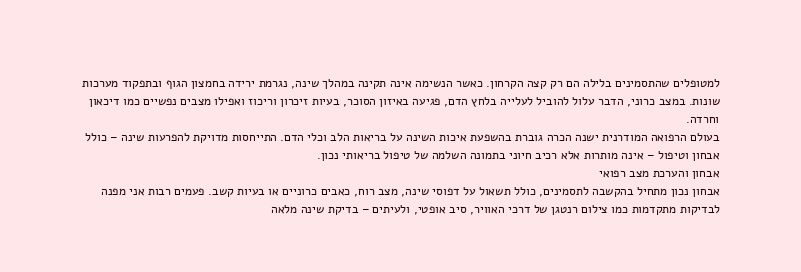למטופלים שהתסמינים בלילה הם רק קצה הקרחון. כאשר הנשימה אינה תקינה במהלך שינה, נגרמת ירידה בחמצון הגוף ובתפקוד מערכות שונות. במצב כרוני, הדבר עלול להוביל לעלייה בלחץ הדם, פגיעה באיזון הסוכר, בעיות זיכרון וריכוז ואפילו מצבים נפשיים כמו דיכאון וחרדה.
בעולם הרפואה המודרנית ישנה הכרה גוברת בהשפעת איכות השינה על בריאות הלב וכלי הדם. התייחסות מדויקת להפרעות שינה – כולל אבחון וטיפול – אינה מותרות אלא רכיב חיוני בתמונה השלמה של טיפול בריאותי נכון.
אבחון והערכת מצב רפואי
אבחון נכון מתחיל בהקשבה לתסמינים, כולל תשאול על דפוסי שינה, מצב רוח, כאבים כרוניים או בעיות קשב. פעמים רבות אני מפנה לבדיקות מתקדמות כמו צילום רנטגן של דרכי האוויר, סיב אופטי, ולעיתים – בדיקת שינה מלאה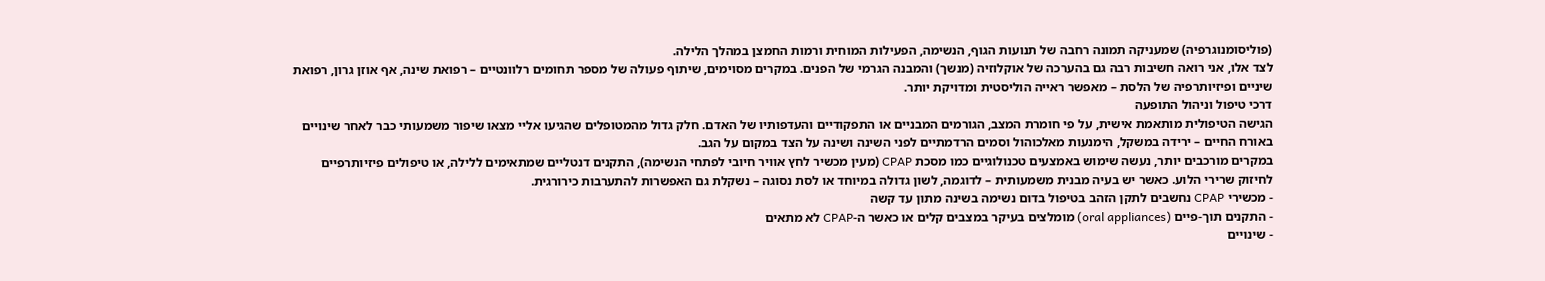(פוליסומנוגרפיה) שמעניקה תמונה רחבה של תנועות הגוף, הנשימה, הפעילות המוחית ורמות החמצן במהלך הלילה.
לצד אלו, אני רואה חשיבות רבה גם בהערכה של אוקלוזיה (מנשך) והמבנה הגרמי של הפנים. במקרים מסוימים, שיתוף פעולה של מספר תחומים רלוונטיים – רפואת שינה, אף אוזן גרון, רפואת שיניים ופיזיותרפיה של הלסת – מאפשר ראייה הוליסטית ומדויקת יותר.
דרכי טיפול וניהול התופעה
הגישה הטיפולית מותאמת אישית, על פי חומרת המצב, הגורמים המבניים או התפקודיים והעדפותיו של האדם. חלק גדול מהמטופלים שהגיעו אליי מצאו שיפור משמעותי כבר לאחר שינויים באורח החיים – ירידה במשקל, הימנעות מאלכוהול וסמים הרדמתיים לפני השינה ושינה על הצד במקום על הגב.
במקרים מורכבים יותר, נעשה שימוש באמצעים טכנולוגיים כמו מסכת CPAP (מעין מכשיר לחץ אוויר חיובי לפתחי הנשימה), התקנים דנטליים שמתאימים ללילה, או טיפולים פיזיותרפיים לחיזוק שרירי הלוע. כאשר יש בעיה מבנית משמעותית – לדוגמה, לשון גדולה במיוחד או לסת נסוגה – נשקלת גם האפשרות להתערבות כירורגית.
- מכשירי CPAP נחשבים לתקן הזהב בטיפול בדום נשימה בשינה מתון עד קשה
- התקנים תוך-פיים (oral appliances) מומלצים בעיקר במצבים קלים או כאשר ה-CPAP לא מתאים
- שינויים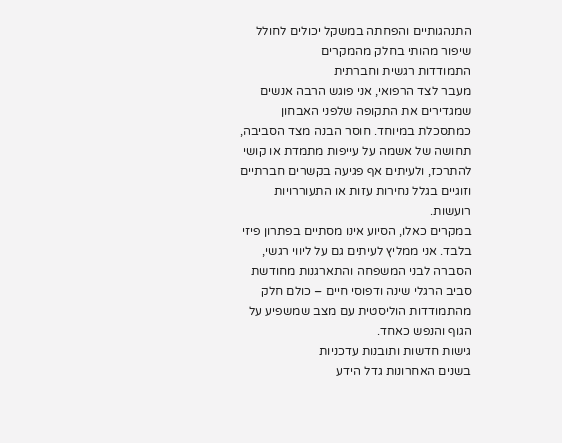התנהגותיים והפחתה במשקל יכולים לחולל שיפור מהותי בחלק מהמקרים
התמודדות רגשית וחברתית
מעבר לצד הרפואי, אני פוגש הרבה אנשים שמגדירים את התקופה שלפני האבחון כמתסכלת במיוחד. חוסר הבנה מצד הסביבה, תחושה של אשמה על עייפות מתמדת או קושי להתרכז, ולעיתים אף פגיעה בקשרים חברתיים וזוגיים בגלל נחירות עזות או התעוררויות רועשות.
במקרים כאלו, הסיוע אינו מסתיים בפתרון פיזי בלבד. אני ממליץ לעיתים גם על ליווי רגשי, הסברה לבני המשפחה והתארגנות מחודשת סביב הרגלי שינה ודפוסי חיים – כולם חלק מהתמודדות הוליסטית עם מצב שמשפיע על הגוף והנפש כאחד.
גישות חדשות ותובנות עדכניות
בשנים האחרונות גדל הידע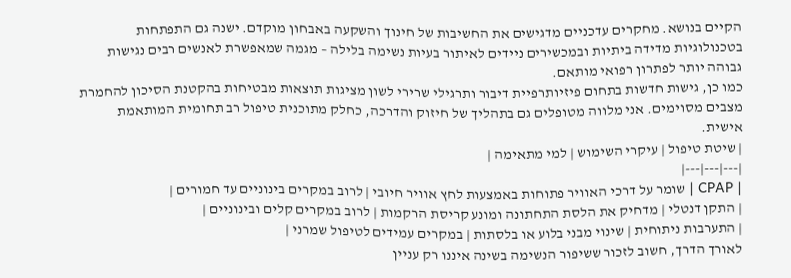הקיים בנושא. מחקרים עדכניים מדגישים את החשיבות של חינוך והשקעה באבחון מוקדם. ישנה גם התפתחות בטכנולוגיות מדידה ביתיות ובמכשירים ניידים לאיתור בעיות נשימה בלילה – מגמה שמאפשרת לאנשים רבים נגישות גבוהה יותר לפתרון רפואי מותאם.
כמו כן, גישות חדשות בתחום פיזיותרפיית דיבור ותרגילי שרירי לשון מציגות תוצאות מבטיחות בהקטנת הסיכון להחמרת מצבים מסוימים. אני מלווה מטופלים גם בתהליך של חיזוק והדרכה, כחלק מתוכנית טיפול רב תחומית המותאמת אישית.
| שיטת טיפול | עיקרי השימוש | למי מתאימה |
|---|---|---|
| CPAP | שומר על דרכי האוויר פתוחות באמצעות לחץ אוויר חיובי | לרוב במקרים בינוניים עד חמורים |
| התקן דנטלי | מדחיק את הלסת התחתונה ומונע קריסת הרקמות | לרוב במקרים קלים ובינוניים |
| התערבות ניתוחית | שינוי מבני בלוע או בלסתות | במקרים עמידים לטיפול שמרני |
לאורך הדרך, חשוב לזכור ששיפור הנשימה בשינה איננו רק עניין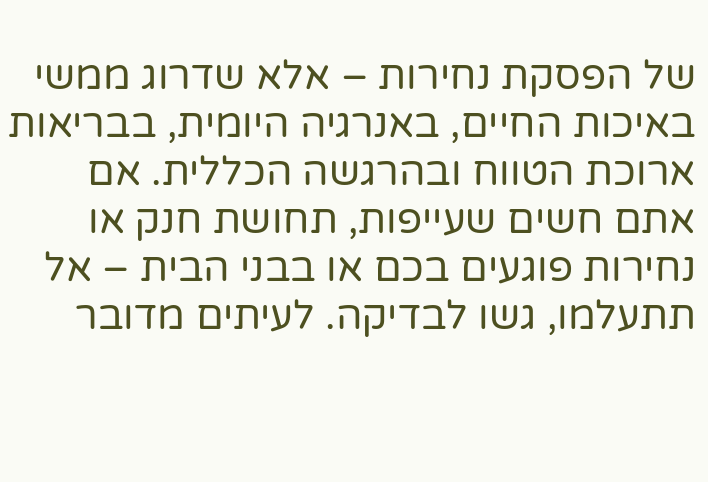של הפסקת נחירות – אלא שדרוג ממשי באיכות החיים, באנרגיה היומית, בבריאות ארוכת הטווח ובהרגשה הכללית. אם אתם חשים שעייפות, תחושת חנק או נחירות פוגעים בכם או בבני הבית – אל תתעלמו, גשו לבדיקה. לעיתים מדובר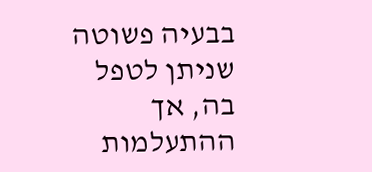בבעיה פשוטה שניתן לטפל בה, אך ההתעלמות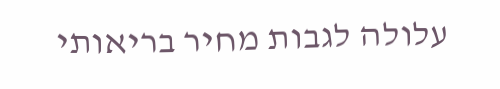עלולה לגבות מחיר בריאותי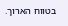בטווח הארוך.